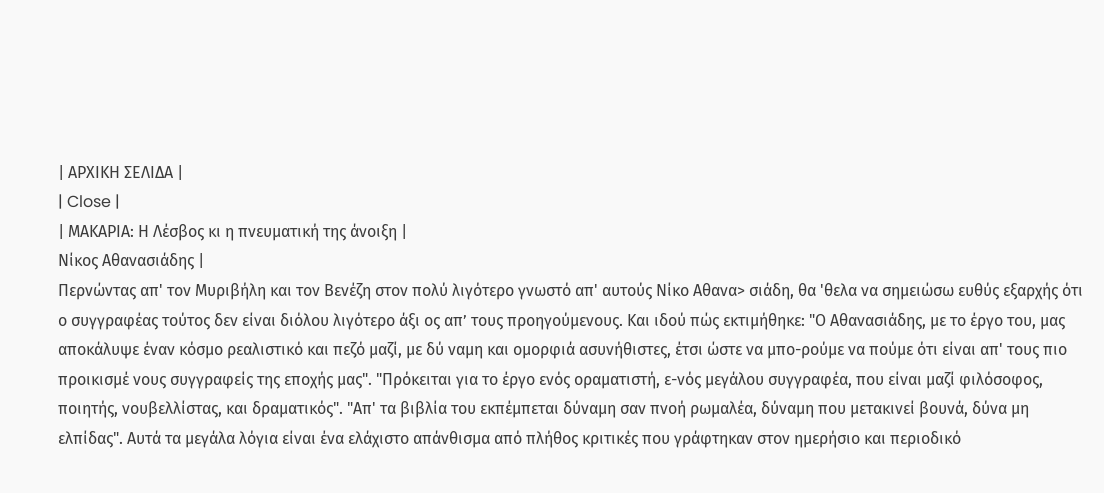| ΑΡΧΙΚΗ ΣΕΛΙΔΑ |
| Close |
| ΜΑΚΑΡΙΑ: Η Λέσβος κι η πνευματική της άνοιξη |
Νίκος Αθανασιάδης |
Περνώντας απ' τον Μυριβήλη και τον Βενέζη στον πολύ λιγότερο γνωστό απ' αυτούς Νίκο Αθανα> σιάδη, θα 'θελα να σημειώσω ευθύς εξαρχής ότι ο συγγραφέας τούτος δεν είναι διόλου λιγότερο άξι ος απ’ τους προηγούμενους. Και ιδού πώς εκτιμήθηκε: "Ο Αθανασιάδης, με το έργο του, μας αποκάλυψε έναν κόσμο ρεαλιστικό και πεζό μαζί, με δύ ναμη και ομορφιά ασυνήθιστες, έτσι ώστε να μπο-ρούμε να πούμε ότι είναι απ' τους πιο προικισμέ νους συγγραφείς της εποχής μας". "Πρόκειται για το έργο ενός οραματιστή, ε-νός μεγάλου συγγραφέα, που είναι μαζί φιλόσοφος, ποιητής, νουβελλίστας, και δραματικός". "Απ' τα βιβλία του εκπέμπεται δύναμη σαν πνοή ρωμαλέα, δύναμη που μετακινεί βουνά, δύνα μη ελπίδας". Αυτά τα μεγάλα λόγια είναι ένα ελάχιστο απάνθισμα από πλήθος κριτικές που γράφτηκαν στον ημερήσιο και περιοδικό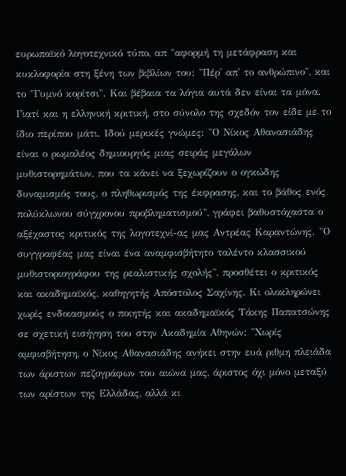ευρωπαϊκό λογοτεχνικό τύπο, απ "αφορμή τη μετάφραση και κυκλοφορία στη ξένη των βιβλίων του: "Πέρ' απ' το ανθρώπινο", και το "Γυμνό κορίτσι". Και βέβαια τα λόγια αυτά δεν είναι τα μόνα. Γιατί και η ελληνική κριτική, στο σύνολο της σχεδόν τον είδε με το ίδιο περίπου μάτι. Ιδού μερικές γνώμες: "Ο Νίκος Αθανασιάδης είναι ο ρωμαλέος δημιουργός μιας σειράς μεγάλων μυθιστορημάτων, που τα κάνει να ξεχωρίζουν ο ογκώδης δυναμισμός τους, ο πληθωρισμός της έκφρασης, και το βάθος ενός πολύκλωνου σύγχρονου προβληματισμού", γράφει βαθυστόχαστα ο αξέχαστος κριτικός της λογοτεχνί-ας μας Αντρέας Καραντώνης. "Ο συγγραφέας μας είναι ένα αναμφισβήτητο ταλέντο κλασσικού μυθιστοριογράφου της ρεαλιστικής σχολής", προσθέτει ο κριτικός και ακαδημαϊκός, καθηγητής Απόστολος Σαχίνης. Κι ολοκληρώνει χωρίς ενδοιασμούς ο ποιητής και ακαδημαϊκός Τάκης Παπατσώνης σε σχετική εισήγηση του στην Ακαδημία Αθηνών: "Χωρίς αμφισβήτηση, ο Νίκος Αθανασιάδης ανήκει στην ευά ριθμη πλειάδα των άριστων πεζογράφων του αιώνα μας, άριστος όχι μόνο μεταξύ των αρίστων της Ελλάδας, αλλά κι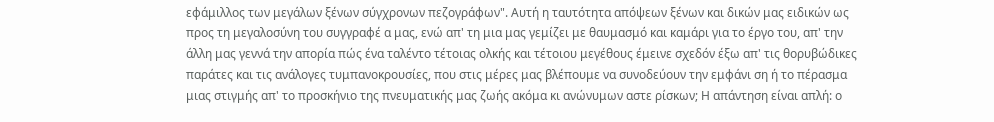εφάμιλλος των μεγάλων ξένων σύγχρονων πεζογράφων". Αυτή η ταυτότητα απόψεων ξένων και δικών μας ειδικών ως προς τη μεγαλοσύνη του συγγραφέ α μας, ενώ απ' τη μια μας γεμίζει με θαυμασμό και καμάρι για το έργο του, απ' την άλλη μας γεννά την απορία πώς ένα ταλέντο τέτοιας ολκής και τέτοιου μεγέθους έμεινε σχεδόν έξω απ' τις θορυβώδικες παράτες και τις ανάλογες τυμπανοκρουσίες, που στις μέρες μας βλέπουμε να συνοδεύουν την εμφάνι ση ή το πέρασμα μιας στιγμής απ' το προσκήνιο της πνευματικής μας ζωής ακόμα κι ανώνυμων αστε ρίσκων; Η απάντηση είναι απλή: ο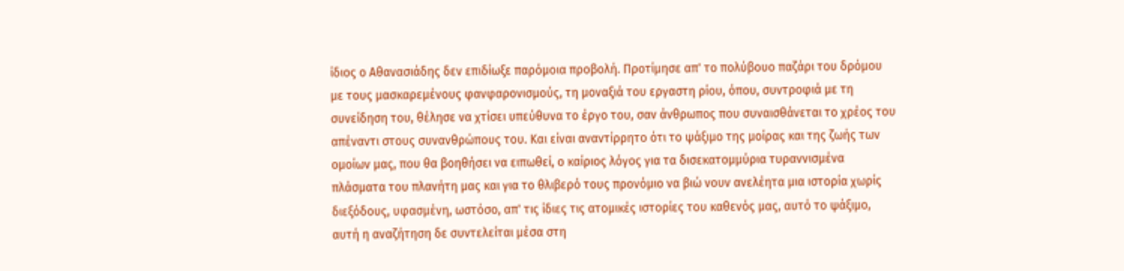ίδιος ο Αθανασιάδης δεν επιδίωξε παρόμοια προβολή. Προτίμησε απ' το πολύβουο παζάρι του δρόμου με τους μασκαρεμένους φανφαρονισμούς, τη μοναξιά του εργαστη ρίου, όπου, συντροφιά με τη συνείδηση του, θέλησε να χτίσει υπεύθυνα το έργο του, σαν άνθρωπος που συναισθάνεται το χρέος του απέναντι στους συνανθρώπους του. Και είναι αναντίρρητο ότι το ψάξιμο της μοίρας και της ζωής των ομοίων μας, που θα βοηθήσει να ειπωθεί, ο καίριος λόγος για τα δισεκατομμύρια τυραννισμένα πλάσματα του πλανήτη μας και για το θλιβερό τους προνόμιο να βιώ νουν ανελέητα μια ιστορία χωρίς διεξόδους, υφασμένη, ωστόσο, απ' τις ίδιες τις ατομικές ιστορίες του καθενός μας, αυτό το ψάξιμο, αυτή η αναζήτηση δε συντελείται μέσα στη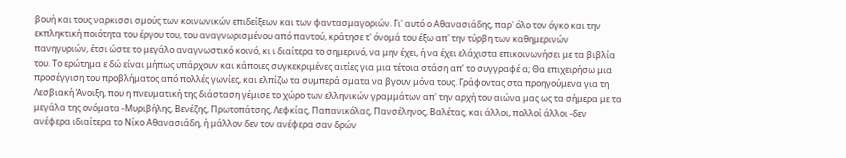βουή και τους ναρκισσι σμούς των κοινωνικών επιδείξεων και των φαντασμαγοριών. Γι' αυτό ο Αθανασιάδης, παρ' όλο τον όγκο και την εκπληκτική ποιότητα του έργου του, του αναγνωρισμένου από παντού, κράτησε τ' όνομά του έξω απ' την τύρβη των καθημερινών πανηγυριών, έτσι ώστε το μεγάλο αναγνωστικό κοινό, κι ι διαίτερα το σημερινό, να μην έχει, ή να έχει ελάχιστα επικοινωνήσει με τα βιβλία του. Το ερώτημα ε δώ είναι μήπως υπάρχουν και κάποιες συγκεκριμένες αιτίες για μια τέτοια στάση απ’ το συγγραφέ α; Θα επιχειρήσω μια προσέγγιση του προβλήματος από πολλές γωνίες, και ελπίζω τα συμπερά σματα να βγουν μόνα τους. Γράφοντας στα προηγούμενα για τη Λεσβιακή Άνοιξη, που η πνευματική της διάσταση γέμισε το χώρο των ελληνικών γραμμάτων απ' την αρχή του αιώνα μας ως τα σήμερα με τα μεγάλα της ονόματα -Μυριβήλης, Βενέζης, Πρωτοπάτσης, Λεφκίας, Παπανικόλας, Πανσέληνος, Βαλέτας, και άλλοι, πολλοί άλλοι -δεν ανέφερα ιδιαίτερα το Νίκο Αθανασιάδη, ή μάλλον δεν τον ανέφερα σαν δρών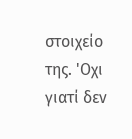στοιχείο της. 'Οχι γιατί δεν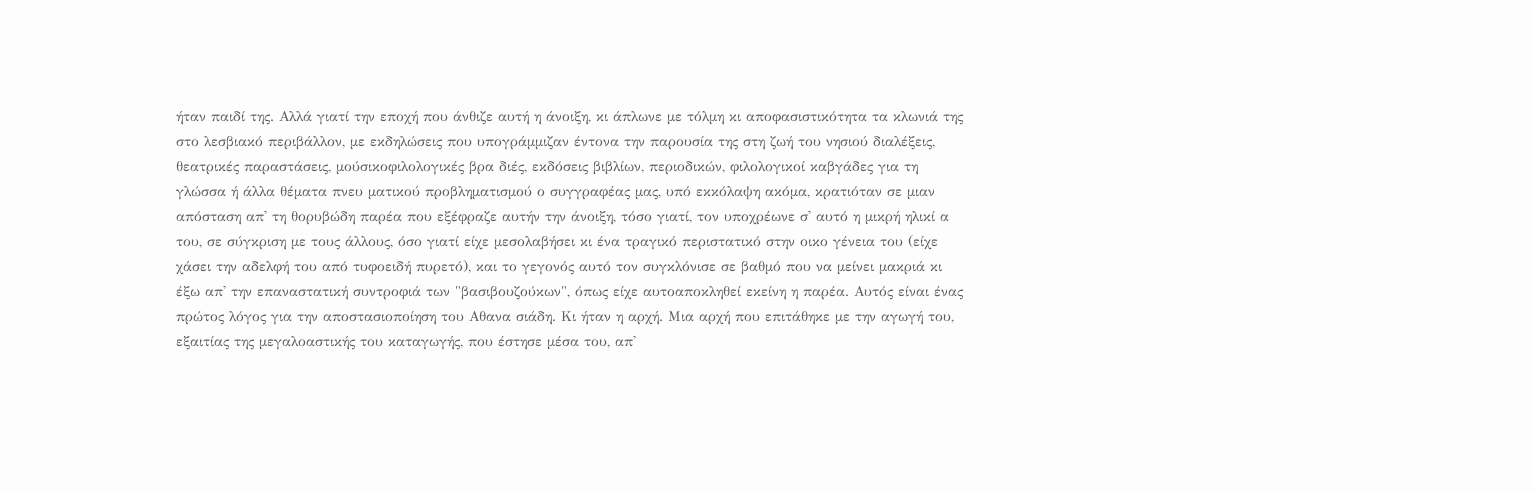ήταν παιδί της. Αλλά γιατί την εποχή που άνθιζε αυτή η άνοιξη, κι άπλωνε με τόλμη κι αποφασιστικότητα τα κλωνιά της στο λεσβιακό περιβάλλον, με εκδηλώσεις που υπογράμμιζαν έντονα την παρουσία της στη ζωή του νησιού διαλέξεις, θεατρικές παραστάσεις, μούσικοφιλολογικές βρα διές, εκδόσεις βιβλίων, περιοδικών, φιλολογικοί καβγάδες για τη γλώσσα ή άλλα θέματα πνευ ματικού προβληματισμού ο συγγραφέας μας, υπό εκκόλαψη ακόμα, κρατιόταν σε μιαν απόσταση απ' τη θορυβώδη παρέα που εξέφραζε αυτήν την άνοιξη, τόσο γιατί, τον υποχρέωνε σ' αυτό η μικρή ηλικί α του, σε σύγκριση με τους άλλους, όσο γιατί είχε μεσολαβήσει κι ένα τραγικό περιστατικό στην οικο γένεια του (είχε χάσει την αδελφή του από τυφοειδή πυρετό), και το γεγονός αυτό τον συγκλόνισε σε βαθμό που να μείνει μακριά κι έξω απ' την επαναστατική συντροφιά των "βασιβουζούκων", όπως είχε αυτοαποκληθεί εκείνη η παρέα. Αυτός είναι ένας πρώτος λόγος για την αποστασιοποίηση του Αθανα σιάδη. Κι ήταν η αρχή. Μια αρχή που επιτάθηκε με την αγωγή του, εξαιτίας της μεγαλοαστικής του καταγωγής, που έστησε μέσα του, απ'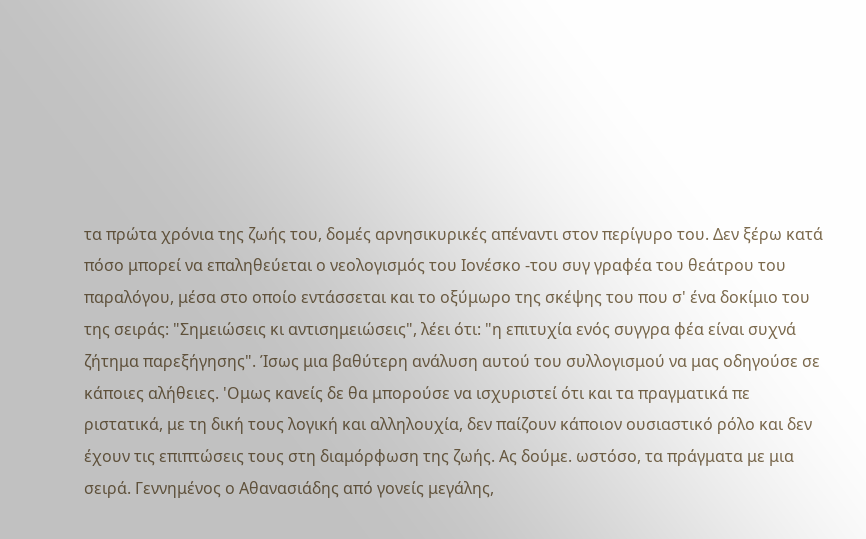τα πρώτα χρόνια της ζωής του, δομές αρνησικυρικές απέναντι στον περίγυρο του. Δεν ξέρω κατά πόσο μπορεί να επαληθεύεται ο νεολογισμός του Ιονέσκο -του συγ γραφέα του θεάτρου του παραλόγου, μέσα στο οποίο εντάσσεται και το οξύμωρο της σκέψης του που σ' ένα δοκίμιο του της σειράς: "Σημειώσεις κι αντισημειώσεις", λέει ότι: "η επιτυχία ενός συγγρα φέα είναι συχνά ζήτημα παρεξήγησης". Ίσως μια βαθύτερη ανάλυση αυτού του συλλογισμού να μας οδηγούσε σε κάποιες αλήθειες. 'Ομως κανείς δε θα μπορούσε να ισχυριστεί ότι και τα πραγματικά πε ριστατικά, με τη δική τους λογική και αλληλουχία, δεν παίζουν κάποιον ουσιαστικό ρόλο και δεν έχουν τις επιπτώσεις τους στη διαμόρφωση της ζωής. Ας δούμε. ωστόσο, τα πράγματα με μια σειρά. Γεννημένος ο Αθανασιάδης από γονείς μεγάλης,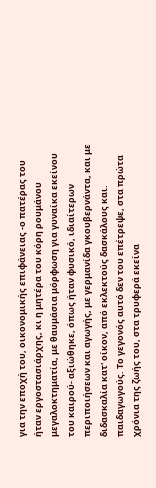για την εποχή του, οικονομικής επιφάνειας -ο πατέρας του ήταν εργοστασιάρχης, κι η μητέρα του κόρη ρουμάνου μεγαλοκτηματία, με θαυμάσια μόρφωση για γυναίκα εκείνου του καιρού- αξιώθηκε, όπως ήταν φυσικό, ιδιαίτερων περιποιήσεων και αγωγής, με γερμανίδα γκουβερνάντα, και με διδασκαλία κατ' οίκον, από εκλεκτούς δασκάλους και. παιδαγωγούς. Το γεγονός αυτό δεν του επέτρεψε, στα πρώτα χρόνια της ζωής του, στα τρυφερά εκείνα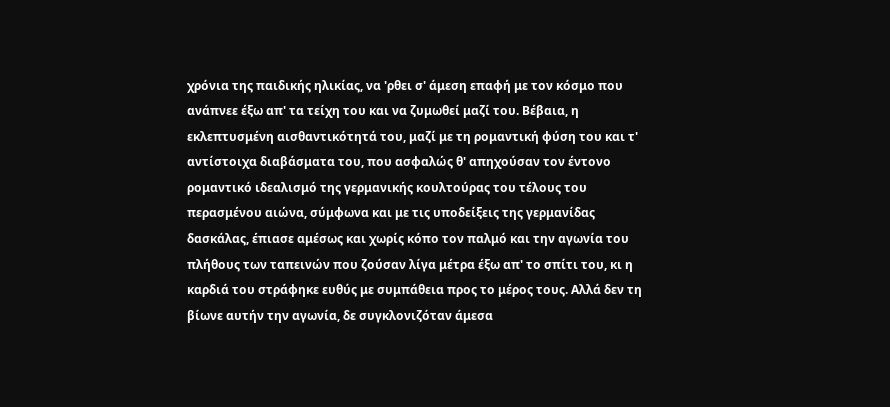χρόνια της παιδικής ηλικίας, να 'ρθει σ' άμεση επαφή με τον κόσμο που ανάπνεε έξω απ' τα τείχη του και να ζυμωθεί μαζί του. Βέβαια, η εκλεπτυσμένη αισθαντικότητά του, μαζί με τη ρομαντική φύση του και τ' αντίστοιχα διαβάσματα του, που ασφαλώς θ' απηχούσαν τον έντονο ρομαντικό ιδεαλισμό της γερμανικής κουλτούρας του τέλους του περασμένου αιώνα, σύμφωνα και με τις υποδείξεις της γερμανίδας δασκάλας, έπιασε αμέσως και χωρίς κόπο τον παλμό και την αγωνία του πλήθους των ταπεινών που ζούσαν λίγα μέτρα έξω απ' το σπίτι του, κι η καρδιά του στράφηκε ευθύς με συμπάθεια προς το μέρος τους. Αλλά δεν τη βίωνε αυτήν την αγωνία, δε συγκλονιζόταν άμεσα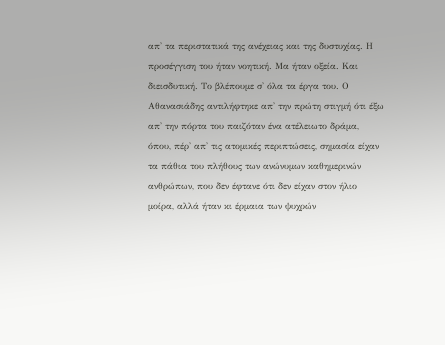απ' τα περιστατικά της ανέχειας και της δυστυχίας. Η προσέγγιση του ήταν νοητική. Μα ήταν οξεία. Και διεισδυτική. Το βλέπουμε σ' όλα τα έργα του. Ο Αθανασιάδης αντιλήφτηκε απ' την πρώτη στιγμή ότι έξω απ' την πόρτα του παιζόταν ένα ατέλειωτο δράμα, όπου, πέρ' απ' τις ατομικές περιπτώσεις, σημασία είχαν τα πάθια του πλήθους των ανώνυμων καθημερινών ανθρώπων, που δεν έφτανε ότι δεν είχαν στον ήλιο μοίρα, αλλά ήταν κι έρμαια των ψυχρών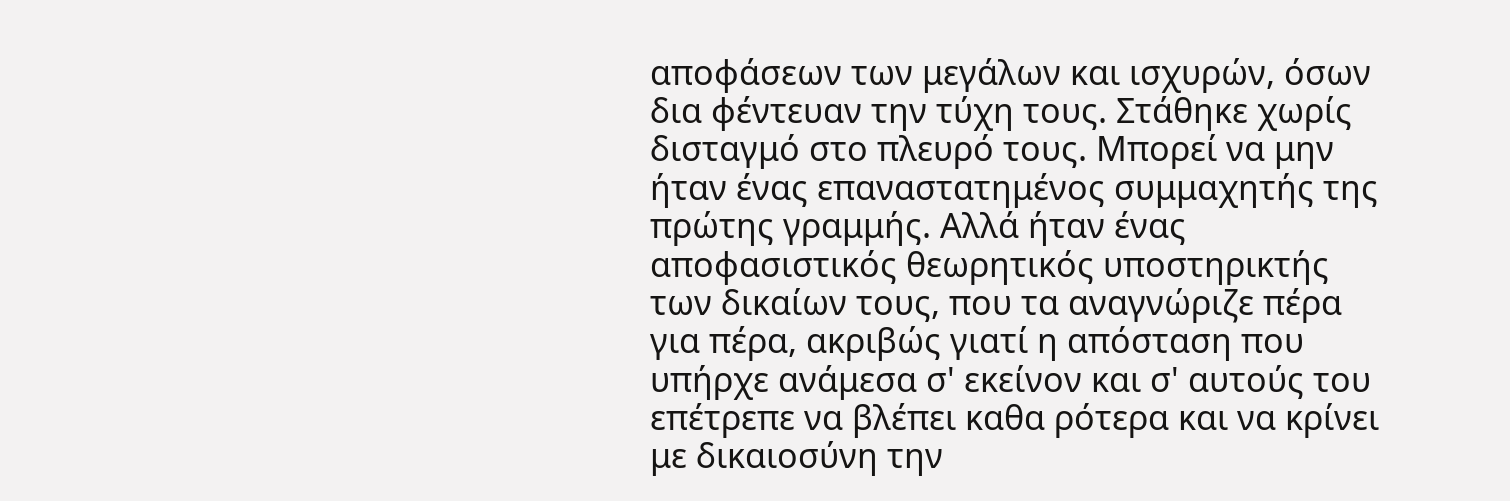αποφάσεων των μεγάλων και ισχυρών, όσων δια φέντευαν την τύχη τους. Στάθηκε χωρίς δισταγμό στο πλευρό τους. Μπορεί να μην ήταν ένας επαναστατημένος συμμαχητής της πρώτης γραμμής. Αλλά ήταν ένας αποφασιστικός θεωρητικός υποστηρικτής των δικαίων τους, που τα αναγνώριζε πέρα για πέρα, ακριβώς γιατί η απόσταση που υπήρχε ανάμεσα σ' εκείνον και σ' αυτούς του επέτρεπε να βλέπει καθα ρότερα και να κρίνει με δικαιοσύνη την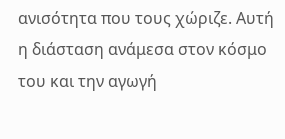ανισότητα που τους χώριζε. Αυτή η διάσταση ανάμεσα στον κόσμο του και την αγωγή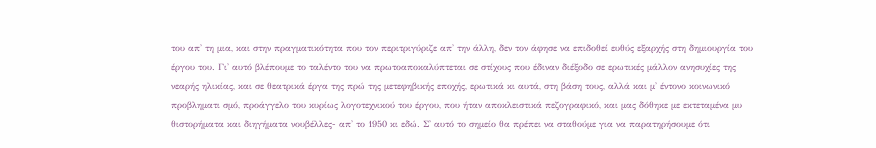του απ' τη μια, και στην πραγματικότητα που τον περιτριγύριζε απ' την άλλη, δεν τον άφησε να επιδοθεί ευθύς εξαρχής στη δημιουργία του έργου του. Γι' αυτό βλέπουμε το ταλέντο του να πρωτοαποκαλύπτεται σε στίχους που έδιναν διέξοδο σε ερωτικές μάλλον ανησυχίες της νεαρής ηλικίας, και σε θεατρικά έργα της πρώ της μετεφηβικής εποχής, ερωτικά κι αυτά, στη βάση τους, αλλά και μ' έντονο κοινωνικό προβληματι σμό, προάγγελο του κυρίως λογοτεχνικού του έργου, που ήταν αποκλειστικά πεζογραφικό, και μας δόθηκε με εκτεταμένα μυ θιστορήματα και διηγήματα νουβέλλες- απ' το 1950 κι εδώ. Σ' αυτό το σημείο θα πρέπει να σταθούμε για να παρατηρήσουμε ότι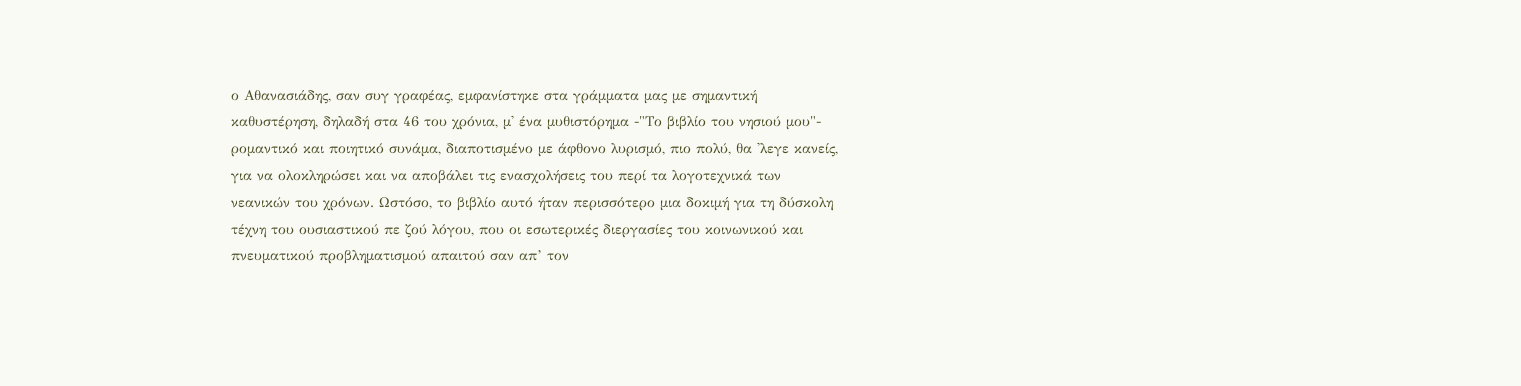ο Αθανασιάδης, σαν συγ γραφέας, εμφανίστηκε στα γράμματα μας με σημαντική καθυστέρηση, δηλαδή στα 46 του χρόνια, μ' ένα μυθιστόρημα -"Το βιβλίο του νησιού μου"- ρομαντικό και ποιητικό συνάμα, διαποτισμένο με άφθονο λυρισμό, πιο πολύ, θα 'λεγε κανείς, για να ολοκληρώσει και να αποβάλει τις ενασχολήσεις του περί τα λογοτεχνικά των νεανικών του χρόνων. Ωστόσο, το βιβλίο αυτό ήταν περισσότερο μια δοκιμή για τη δύσκολη τέχνη του ουσιαστικού πε ζού λόγου, που οι εσωτερικές διεργασίες του κοινωνικού και πνευματικού προβληματισμού απαιτού σαν απ’ τον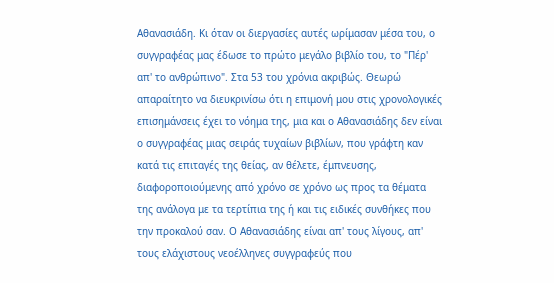Αθανασιάδη. Κι όταν οι διεργασίες αυτές ωρίμασαν μέσα του, ο συγγραφέας μας έδωσε το πρώτο μεγάλο βιβλίο του, το "Πέρ' απ' το ανθρώπινο". Στα 53 του χρόνια ακριβώς. Θεωρώ απαραίτητο να διευκρινίσω ότι η επιμονή μου στις χρονολογικές επισημάνσεις έχει το νόημα της, μια και ο Αθανασιάδης δεν είναι ο συγγραφέας μιας σειράς τυχαίων βιβλίων, που γράφτη καν κατά τις επιταγές της θείας, αν θέλετε, έμπνευσης, διαφοροποιούμενης από χρόνο σε χρόνο ως προς τα θέματα της ανάλογα με τα τερτίπια της ή και τις ειδικές συνθήκες που την προκαλού σαν. Ο Αθανασιάδης είναι απ' τους λίγους, απ' τους ελάχιστους νεοέλληνες συγγραφεύς που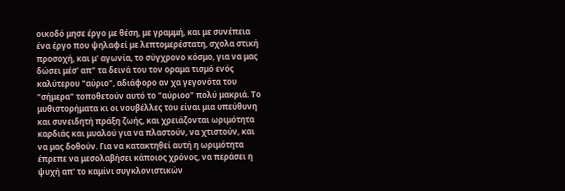οικοδό μησε έργο με θέση, με γραμμή, και με συνέπεια ένα έργο που ψηλαφεί με λεπτομερέστατη, σχολα στική προσοχή, και μ' αγωνία, το σύγχρονο κόσμο, για να μας δώσει μέσ' απ" τα δεινά του τον οραμα τισμό ενός καλύτερου "αύριο", αδιάφορο αν χα γεγονότα του "σήμερα" τοποθετούν αυτό το "αύριοο" πολύ μακριά. Το μυθιστορήματα κι οι νουβέλλες του είναι μια υπεύθυνη και συνειδητή πράξη ζωής, και χρειάζονται ωριμότητα καρδιάς και μυαλού για να πλαστούν, να χτιστούν, και να μας δοθούν. Για να κατακτηθεί αυτή η ωριμότητα έπρεπε να μεσολαβήσει κάποιος χρόνος, να περάσει η ψυχή απ' το καμίνι συγκλονιστικών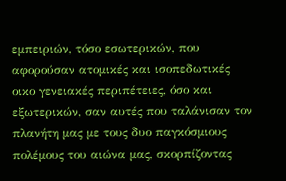εμπειριών, τόσο εσωτερικών, που αφορούσαν ατομικές και ισοπεδωτικές οικο γενειακές περιπέτειες, όσο και εξωτερικών, σαν αυτές που ταλάνισαν τον πλανήτη μας με τους δυο παγκόσμιους πολέμους του αιώνα μας, σκορπίζοντας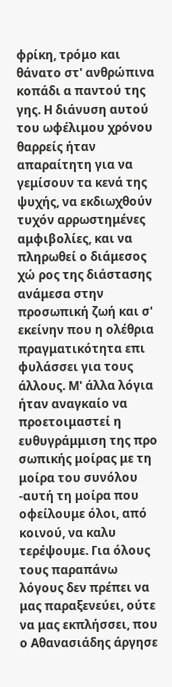φρίκη, τρόμο και θάνατο στ' ανθρώπινα κοπάδι α παντού της γης. Η διάνυση αυτού του ωφέλιμου χρόνου θαρρείς ήταν απαραίτητη για να γεμίσουν τα κενά της ψυχής, να εκδιωχθούν τυχόν αρρωστημένες αμφιβολίες, και να πληρωθεί ο διάμεσος χώ ρος της διάστασης ανάμεσα στην προσωπική ζωή και σ' εκείνην που η ολέθρια πραγματικότητα επι φυλάσσει για τους άλλους. Μ' άλλα λόγια ήταν αναγκαίο να προετοιμαστεί η ευθυγράμμιση της προ σωπικής μοίρας με τη μοίρα του συνόλου -αυτή τη μοίρα που οφείλουμε όλοι, από κοινού, να καλυ τερέψουμε. Για όλους τους παραπάνω λόγους δεν πρέπει να μας παραξενεύει, ούτε να μας εκπλήσσει, που ο Αθανασιάδης άργησε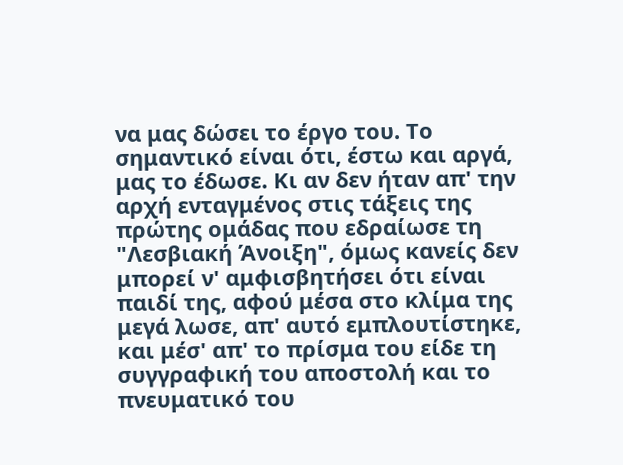να μας δώσει το έργο του. Το σημαντικό είναι ότι, έστω και αργά, μας το έδωσε. Κι αν δεν ήταν απ' την αρχή ενταγμένος στις τάξεις της πρώτης ομάδας που εδραίωσε τη "Λεσβιακή Άνοιξη", όμως κανείς δεν μπορεί ν' αμφισβητήσει ότι είναι παιδί της, αφού μέσα στο κλίμα της μεγά λωσε, απ' αυτό εμπλουτίστηκε, και μέσ' απ' το πρίσμα του είδε τη συγγραφική του αποστολή και το πνευματικό του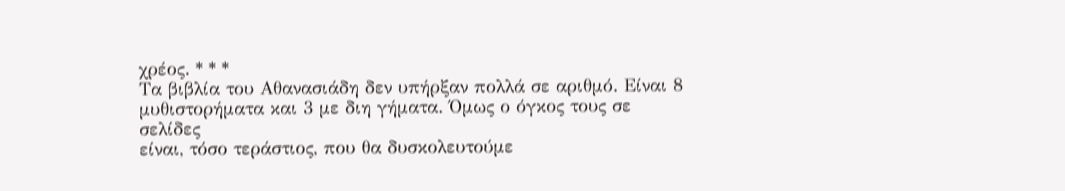χρέος. * * *
Τα βιβλία του Αθανασιάδη δεν υπήρξαν πολλά σε αριθμό. Είναι 8
μυθιστορήματα και 3 με διη γήματα. Όμως ο όγκος τους σε σελίδες
είναι, τόσο τεράστιος, που θα δυσκολευτούμε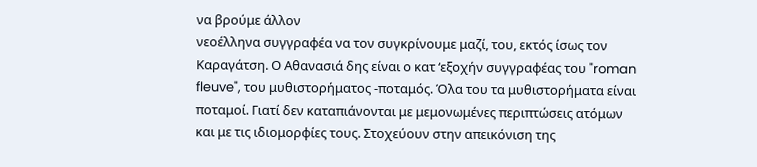να βρούμε άλλον
νεοέλληνα συγγραφέα να τον συγκρίνουμε μαζί, του, εκτός ίσως τον
Καραγάτση. Ο Αθανασιά δης είναι ο κατ ‘εξοχήν συγγραφέας του "roman
fleuve", του μυθιστορήματος -ποταμός. Όλα του τα μυθιστορήματα είναι
ποταμοί. Γιατί δεν καταπιάνονται με μεμονωμένες περιπτώσεις ατόμων
και με τις ιδιομορφίες τους. Στοχεύουν στην απεικόνιση της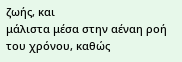ζωής, και
μάλιστα μέσα στην αέναη ροή του χρόνου, καθώς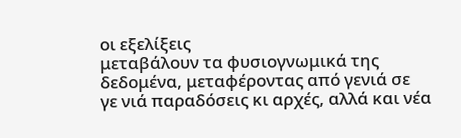οι εξελίξεις
μεταβάλουν τα φυσιογνωμικά της δεδομένα, μεταφέροντας από γενιά σε
γε νιά παραδόσεις κι αρχές, αλλά και νέα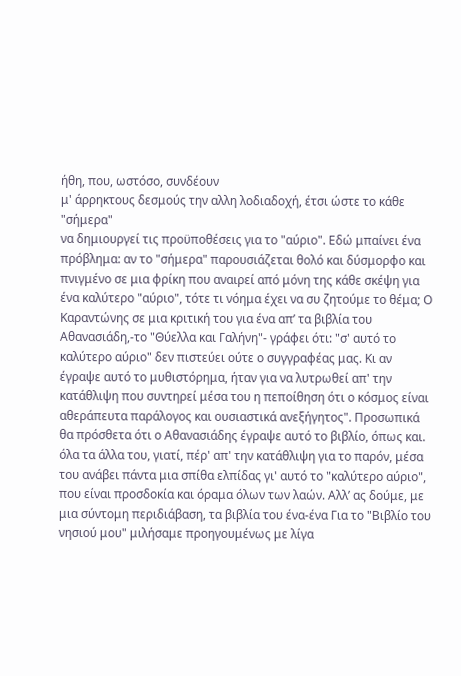ήθη, που, ωστόσο, συνδέουν
μ' άρρηκτους δεσμούς την αλλη λοδιαδοχή, έτσι ώστε το κάθε "σήμερα"
να δημιουργεί τις προϋποθέσεις για το "αύριο". Εδώ μπαίνει ένα πρόβλημα: αν το "σήμερα" παρουσιάζεται θολό και δύσμορφο και πνιγμένο σε μια φρίκη που αναιρεί από μόνη της κάθε σκέψη για ένα καλύτερο "αύριο", τότε τι νόημα έχει να συ ζητούμε το θέμα; Ο Καραντώνης σε μια κριτική του για ένα απ’ τα βιβλία του Αθανασιάδη,-το "Θύελλα και Γαλήνη"- γράφει ότι: "σ' αυτό το καλύτερο αύριο" δεν πιστεύει ούτε ο συγγραφέας μας. Κι αν έγραψε αυτό το μυθιστόρημα, ήταν για να λυτρωθεί απ' την κατάθλιψη που συντηρεί μέσα του η πεποίθηση ότι ο κόσμος είναι αθεράπευτα παράλογος και ουσιαστικά ανεξήγητος". Προσωπικά θα πρόσθετα ότι ο Αθανασιάδης έγραψε αυτό το βιβλίο, όπως και. όλα τα άλλα του, γιατί, πέρ' απ' την κατάθλιψη για το παρόν, μέσα του ανάβει πάντα μια σπίθα ελπίδας γι' αυτό το "καλύτερο αύριο", που είναι προσδοκία και όραμα όλων των λαών. Αλλ’ ας δούμε, με μια σύντομη περιδιάβαση, τα βιβλία του ένα-ένα Για το "Βιβλίο του νησιού μου" μιλήσαμε προηγουμένως με λίγα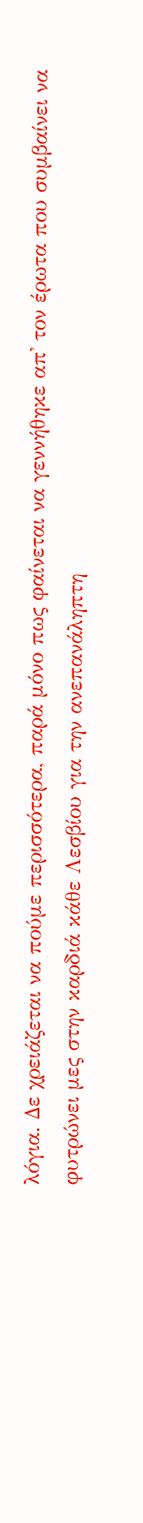λόγια. Δε χρειάζεται να πούμε περισσότερα, παρά μόνο πως φαίνεται να γεννήθηκε απ' τον έρωτα που συμβαίνει να φυτρώνει μες στην καρδιά κάθε Λεσβίου για την ανεπανάληπτη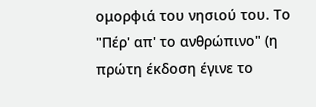ομορφιά του νησιού του. Το "Πέρ' απ' το ανθρώπινο" (η πρώτη έκδοση έγινε το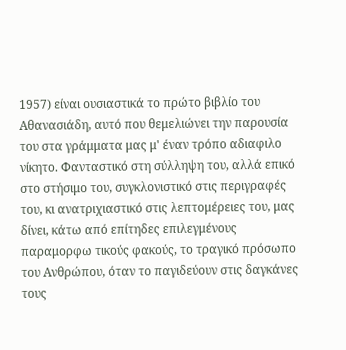1957) είναι ουσιαστικά το πρώτο βιβλίο του Αθανασιάδη, αυτό που θεμελιώνει την παρουσία του στα γράμματα μας μ' έναν τρόπο αδιαφιλο νίκητο. Φανταστικό στη σύλληψη του, αλλά επικό στο στήσιμο του, συγκλονιστικό στις περιγραφές του, κι ανατριχιαστικό στις λεπτομέρειες του, μας δίνει, κάτω από επίτηδες επιλεγμένους παραμορφω τικούς φακούς, το τραγικό πρόσωπο του Ανθρώπου, όταν το παγιδεύουν στις δαγκάνες τους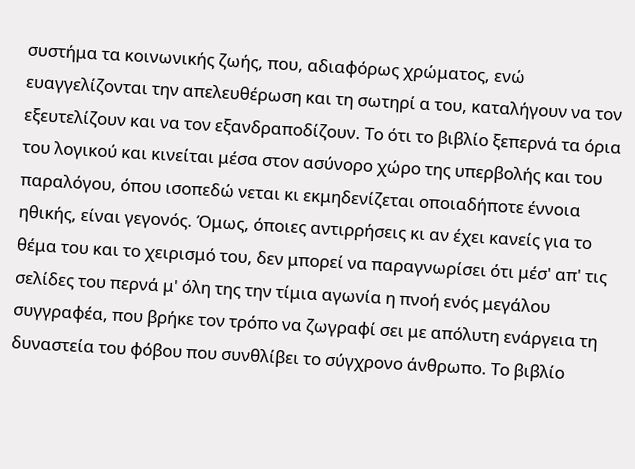συστήμα τα κοινωνικής ζωής, που, αδιαφόρως χρώματος, ενώ ευαγγελίζονται την απελευθέρωση και τη σωτηρί α του, καταλήγουν να τον εξευτελίζουν και να τον εξανδραποδίζουν. Το ότι το βιβλίο ξεπερνά τα όρια του λογικού και κινείται μέσα στον ασύνορο χώρο της υπερβολής και του παραλόγου, όπου ισοπεδώ νεται κι εκμηδενίζεται οποιαδήποτε έννοια ηθικής, είναι γεγονός. Όμως, όποιες αντιρρήσεις κι αν έχει κανείς για το θέμα του και το χειρισμό του, δεν μπορεί να παραγνωρίσει ότι μέσ' απ' τις σελίδες του περνά μ' όλη της την τίμια αγωνία η πνοή ενός μεγάλου συγγραφέα, που βρήκε τον τρόπο να ζωγραφί σει με απόλυτη ενάργεια τη δυναστεία του φόβου που συνθλίβει το σύγχρονο άνθρωπο. Το βιβλίο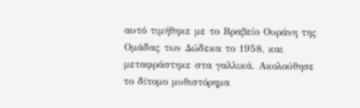αυτό τιμήθηκε με το Βραβείο Ουράνη της Ομάδας των Δώδεκα το 1958, και μεταφράστηκε στα γαλλικά. Ακολούθησε το δίτομο μυθιστόρημα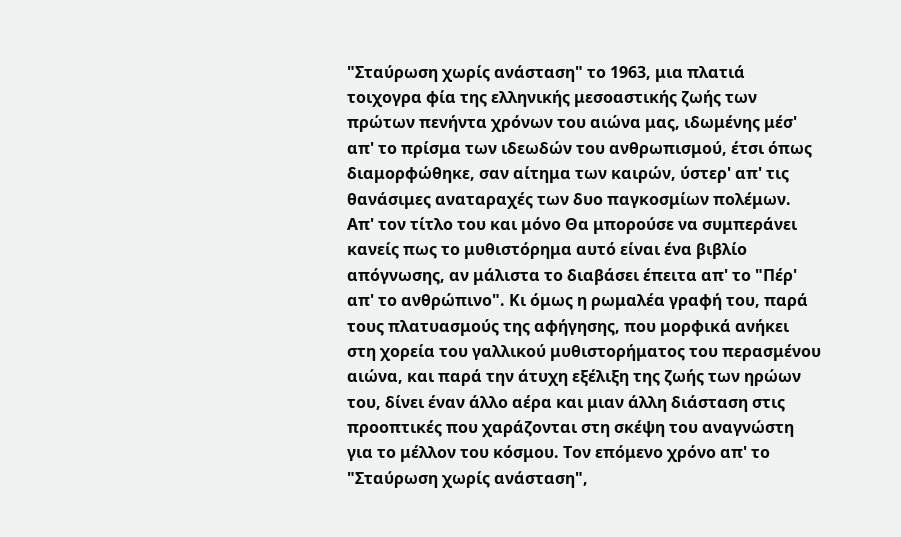"Σταύρωση χωρίς ανάσταση" το 1963, μια πλατιά τοιχογρα φία της ελληνικής μεσοαστικής ζωής των πρώτων πενήντα χρόνων του αιώνα μας, ιδωμένης μέσ' απ' το πρίσμα των ιδεωδών του ανθρωπισμού, έτσι όπως διαμορφώθηκε, σαν αίτημα των καιρών, ύστερ' απ' τις θανάσιμες αναταραχές των δυο παγκοσμίων πολέμων. Απ' τον τίτλο του και μόνο Θα μπορούσε να συμπεράνει κανείς πως το μυθιστόρημα αυτό είναι ένα βιβλίο απόγνωσης, αν μάλιστα το διαβάσει έπειτα απ' το "Πέρ' απ' το ανθρώπινο". Κι όμως η ρωμαλέα γραφή του, παρά τους πλατυασμούς της αφήγησης, που μορφικά ανήκει στη χορεία του γαλλικού μυθιστορήματος του περασμένου αιώνα, και παρά την άτυχη εξέλιξη της ζωής των ηρώων του, δίνει έναν άλλο αέρα και μιαν άλλη διάσταση στις προοπτικές που χαράζονται στη σκέψη του αναγνώστη για το μέλλον του κόσμου. Τον επόμενο χρόνο απ' το "Σταύρωση χωρίς ανάσταση",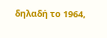δηλαδή το 1964,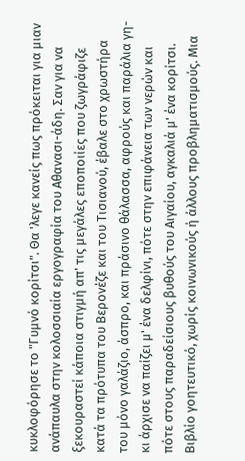κυκλοφόρησε το "Γυμνό κορίτσι". Θα 'λεγε κανείς πως πρόκειται για μιαν ανάπαυλα στην κολοσσιαία εργογραφία του Αθανασι-άδη. Σαν για να ξεκουραστεί κάποια στιγμή απ' τις μεγάλες εποποιίες που ζωγράφιζε κατά τα πρότυπα του Βερονέζε και του Τισιανού, έβαλε στο χρωστήρα του μόνο γαλάζιο, άσπρο, και πράσινο θάλασσα, αφρούς και παράλια γη- κι άρχισε να παίζει μ' ένα δελφίνι, πότε στην επιφάνεια των νερών και πότε στους παραδείσιους βυθούς του Αιγαίου, αγκαλιά μ' ένα κορίτσι. Βιβλίο γοητευτικό, χωρίς κοινωνικούς ή άλλους προβληματισμούς. Μια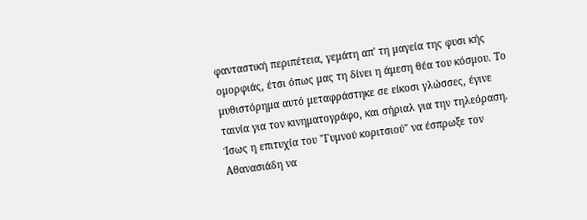φανταστική περιπέτεια, γεμάτη απ' τη μαγεία της φυσι κής ομορφιάς, έτσι όπως μας τη δίνει η άμεση θέα του κόσμου. Το μυθιστόρημα αυτό μεταφράστηκε σε είκοσι γλώσσες, έγινε ταινία για τον κινηματογράφο, και σήριαλ για την τηλεόραση. Ίσως η επιτυχία του "Γυμνού κοριτσιού" να έσπρωξε τον Αθανασιάδη να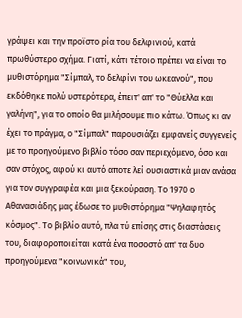γράψει και την προϊστο ρία του δελφινιού, κατά πρωθύστερο σχήμα. Γιατί, κάτι τέτοιο πρέπει να είναι το μυθιστόρημα "Σίμπαλ, το δελφίνι του ωκεανού", που εκδόθηκε πολύ υστερότερα, έπειτ' απ' το "Θύελλα και γαλήνη", για το οποίο θα μιλήσουμε πιο κάτω. Όπως κι αν έχει το πράγμα, ο "Σίμπαλ" παρουσιάζει εμφανείς συγγενείς με το προηγούμενο βιβλίο τόσο σαν περιεχόμενο, όσο και σαν στόχος, αφού κι αυτό αποτε λεί ουσιαστικά μιαν ανάσα για τον συγγραφέα και μια ξεκούραση. Το 1970 ο Αθανασιάδης μας έδωσε το μυθιστόρημα "Ψηλαφητός κόσμος". Το βιβλίο αυτό, πλα τύ επίσης στις διαστάσεις του, διαφοροποιείται κατά ένα ποσοστό απ' τα δυο προηγούμενα "κοινωνικά" του,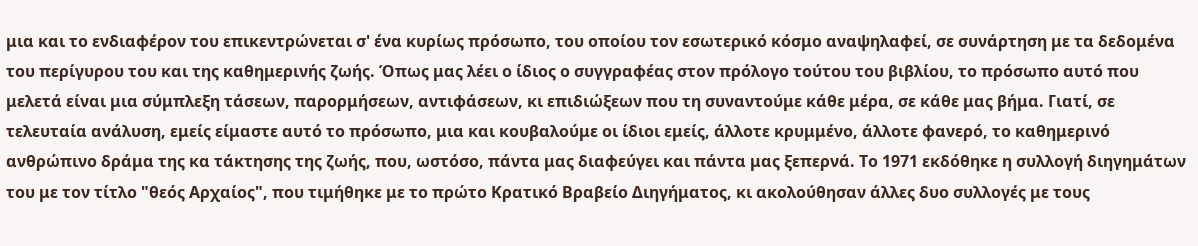μια και το ενδιαφέρον του επικεντρώνεται σ' ένα κυρίως πρόσωπο, του οποίου τον εσωτερικό κόσμο αναψηλαφεί, σε συνάρτηση με τα δεδομένα του περίγυρου του και της καθημερινής ζωής. Όπως μας λέει ο ίδιος ο συγγραφέας στον πρόλογο τούτου του βιβλίου, το πρόσωπο αυτό που μελετά είναι μια σύμπλεξη τάσεων, παρορμήσεων, αντιφάσεων, κι επιδιώξεων που τη συναντούμε κάθε μέρα, σε κάθε μας βήμα. Γιατί, σε τελευταία ανάλυση, εμείς είμαστε αυτό το πρόσωπο, μια και κουβαλούμε οι ίδιοι εμείς, άλλοτε κρυμμένο, άλλοτε φανερό, το καθημερινό ανθρώπινο δράμα της κα τάκτησης της ζωής, που, ωστόσο, πάντα μας διαφεύγει και πάντα μας ξεπερνά. Το 1971 εκδόθηκε η συλλογή διηγημάτων του με τον τίτλο "θεός Αρχαίος", που τιμήθηκε με το πρώτο Κρατικό Βραβείο Διηγήματος, κι ακολούθησαν άλλες δυο συλλογές με τους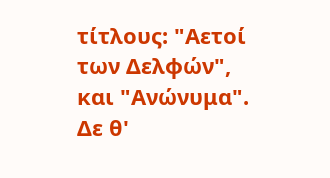τίτλους: "Αετοί των Δελφών", και "Ανώνυμα". Δε θ'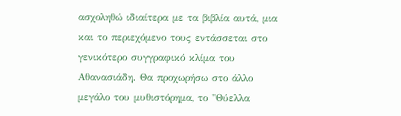ασχοληθώ ιδιαίτερα με τα βιβλία αυτά, μια και το περιεχόμενο τους εντάσσεται στο γενικότερο συγγραφικό κλίμα του Αθανασιάδη. Θα προχωρήσω στο άλλο μεγάλο του μυθιστόρημα, το "Θύελλα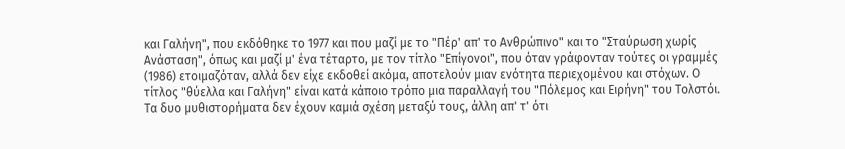και Γαλήνη", που εκδόθηκε το 1977 και που μαζί με το "Πέρ' απ' το Ανθρώπινο" και το "Σταύρωση χωρίς Ανάσταση", όπως και μαζί μ' ένα τέταρτο, με τον τίτλο "Επίγονοι", που όταν γράφονταν τούτες οι γραμμές (1986) ετοιμαζόταν, αλλά δεν είχε εκδοθεί ακόμα, αποτελούν μιαν ενότητα περιεχομένου και στόχων. Ο τίτλος "θύελλα και Γαλήνη" είναι κατά κάποιο τρόπο μια παραλλαγή του "Πόλεμος και Ειρήνη" του Τολστόι. Τα δυο μυθιστορήματα δεν έχουν καμιά σχέση μεταξύ τους, άλλη απ' τ' ότι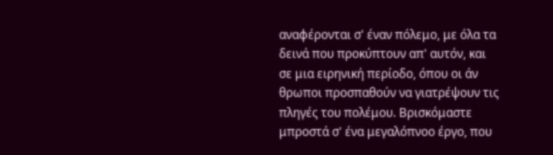αναφέρονται σ' έναν πόλεμο, με όλα τα δεινά που προκύπτουν απ' αυτόν, και σε μια ειρηνική περίοδο, όπου οι άν θρωποι προσπαθούν να γιατρέψουν τις πληγές του πολέμου. Βρισκόμαστε μπροστά σ' ένα μεγαλόπνοο έργο, που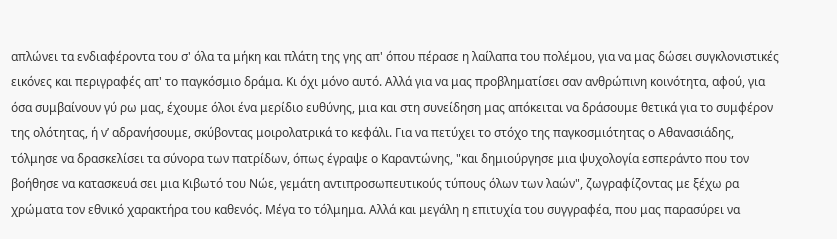απλώνει τα ενδιαφέροντα του σ' όλα τα μήκη και πλάτη της γης απ' όπου πέρασε η λαίλαπα του πολέμου, για να μας δώσει συγκλονιστικές εικόνες και περιγραφές απ' το παγκόσμιο δράμα. Κι όχι μόνο αυτό. Αλλά για να μας προβληματίσει σαν ανθρώπινη κοινότητα, αφού, για όσα συμβαίνουν γύ ρω μας, έχουμε όλοι ένα μερίδιο ευθύνης, μια και στη συνείδηση μας απόκειται να δράσουμε θετικά για το συμφέρον της ολότητας, ή ν’ αδρανήσουμε, σκύβοντας μοιρολατρικά το κεφάλι. Για να πετύχει το στόχο της παγκοσμιότητας ο Αθανασιάδης, τόλμησε να δρασκελίσει τα σύνορα των πατρίδων, όπως έγραψε ο Καραντώνης, "και δημιούργησε μια ψυχολογία εσπεράντο που τον βοήθησε να κατασκευά σει μια Κιβωτό του Νώε, γεμάτη αντιπροσωπευτικούς τύπους όλων των λαών", ζωγραφίζοντας με ξέχω ρα χρώματα τον εθνικό χαρακτήρα του καθενός. Μέγα το τόλμημα. Αλλά και μεγάλη η επιτυχία του συγγραφέα, που μας παρασύρει να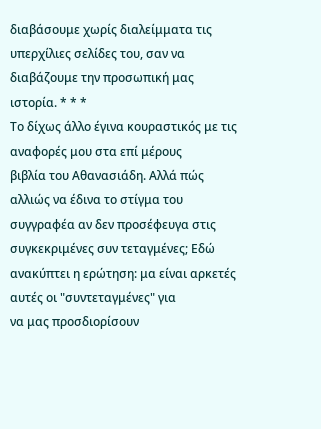διαβάσουμε χωρίς διαλείμματα τις υπερχίλιες σελίδες του, σαν να διαβάζουμε την προσωπική μας ιστορία. * * *
Το δίχως άλλο έγινα κουραστικός με τις αναφορές μου στα επί μέρους
βιβλία του Αθανασιάδη. Αλλά πώς αλλιώς να έδινα το στίγμα του
συγγραφέα αν δεν προσέφευγα στις συγκεκριμένες συν τεταγμένες; Εδώ
ανακύπτει η ερώτηση: μα είναι αρκετές αυτές οι "συντεταγμένες" για
να μας προσδιορίσουν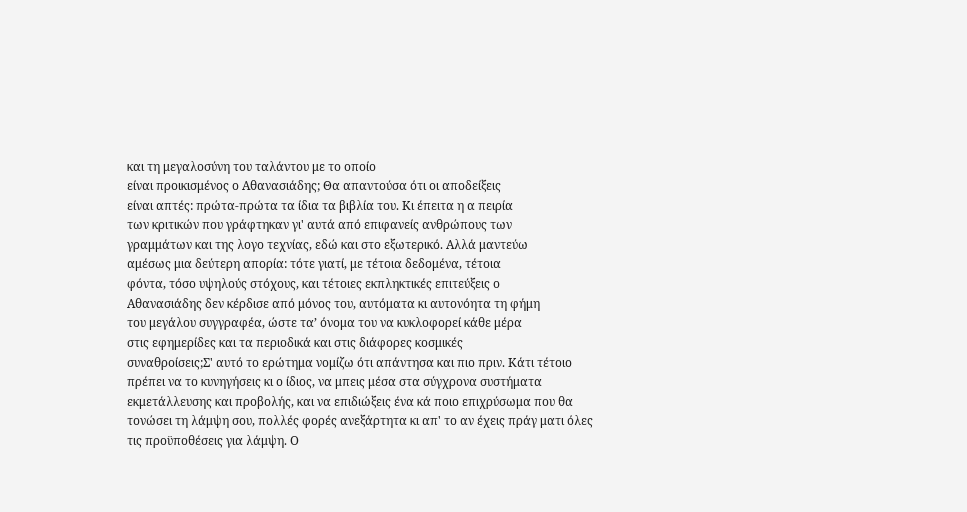και τη μεγαλοσύνη του ταλάντου με το οποίο
είναι προικισμένος ο Αθανασιάδης; Θα απαντούσα ότι οι αποδείξεις
είναι απτές: πρώτα-πρώτα τα ίδια τα βιβλία του. Κι έπειτα η α πειρία
των κριτικών που γράφτηκαν γι' αυτά από επιφανείς ανθρώπους των
γραμμάτων και της λογο τεχνίας, εδώ και στο εξωτερικό. Αλλά μαντεύω
αμέσως μια δεύτερη απορία: τότε γιατί, με τέτοια δεδομένα, τέτοια
φόντα, τόσο υψηλούς στόχους, και τέτοιες εκπληκτικές επιτεύξεις ο
Αθανασιάδης δεν κέρδισε από μόνος του, αυτόματα κι αυτονόητα τη φήμη
του μεγάλου συγγραφέα, ώστε τα’ όνομα του να κυκλοφορεί κάθε μέρα
στις εφημερίδες και τα περιοδικά και στις διάφορες κοσμικές
συναθροίσεις;Σ' αυτό το ερώτημα νομίζω ότι απάντησα και πιο πριν. Κάτι τέτοιο πρέπει να το κυνηγήσεις κι ο ίδιος, να μπεις μέσα στα σύγχρονα συστήματα εκμετάλλευσης και προβολής, και να επιδιώξεις ένα κά ποιο επιχρύσωμα που θα τονώσει τη λάμψη σου, πολλές φορές ανεξάρτητα κι απ' το αν έχεις πράγ ματι όλες τις προϋποθέσεις για λάμψη. Ο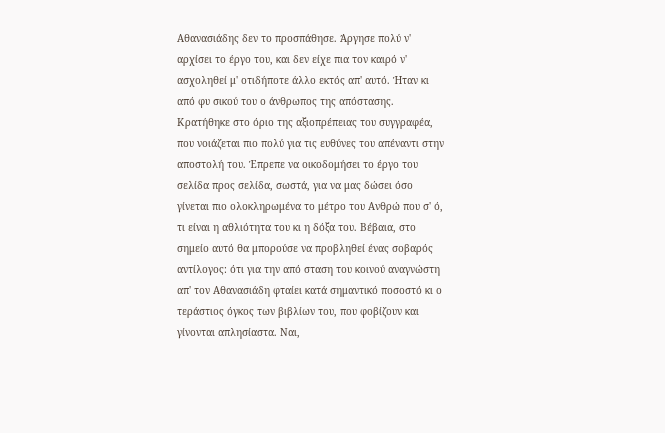Αθανασιάδης δεν το προσπάθησε. Άργησε πολύ ν' αρχίσει το έργο του, και δεν είχε πια τον καιρό ν' ασχοληθεί μ' οτιδήποτε άλλο εκτός απ' αυτό. Ήταν κι από φυ σικού του ο άνθρωπος της απόστασης. Κρατήθηκε στο όριο της αξιοπρέπειας του συγγραφέα, που νοιάζεται πιο πολύ για τις ευθύνες του απέναντι στην αποστολή του. Έπρεπε να οικοδομήσει το έργο του σελίδα προς σελίδα, σωστά, για να μας δώσει όσο γίνεται πιο ολοκληρωμένα το μέτρο του Ανθρώ που σ' ό, τι είναι η αθλιότητα του κι η δόξα του. Βέβαια, στο σημείο αυτό θα μπορούσε να προβληθεί ένας σοβαρός αντίλογος: ότι για την από σταση του κοινού αναγνώστη απ' τον Αθανασιάδη φταίει κατά σημαντικό ποσοστό κι ο τεράστιος όγκος των βιβλίων του, που φοβίζουν και γίνονται απλησίαστα. Ναι,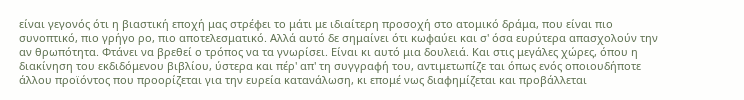είναι γεγονός ότι η βιαστική εποχή μας στρέφει το μάτι με ιδιαίτερη προσοχή στο ατομικό δράμα, που είναι πιο συνοπτικό, πιο γρήγο ρο, πιο αποτελεσματικό. Αλλά αυτό δε σημαίνει ότι κωφαύει και σ' όσα ευρύτερα απασχολούν την αν θρωπότητα. Φτάνει να βρεθεί ο τρόπος να τα γνωρίσει. Είναι κι αυτό μια δουλειά. Και στις μεγάλες χώρες, όπου η διακίνηση του εκδιδόμενου βιβλίου, ύστερα και πέρ' απ' τη συγγραφή του, αντιμετωπίζε ται όπως ενός οποιουδήποτε άλλου προϊόντος που προορίζεται για την ευρεία κατανάλωση, κι επομέ νως διαφημίζεται και προβάλλεται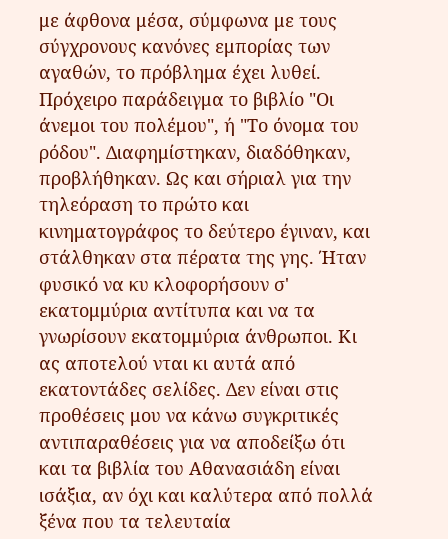με άφθονα μέσα, σύμφωνα με τους σύγχρονους κανόνες εμπορίας των αγαθών, το πρόβλημα έχει λυθεί. Πρόχειρο παράδειγμα το βιβλίο "Οι άνεμοι του πολέμου", ή "Το όνομα του ρόδου". Διαφημίστηκαν, διαδόθηκαν, προβλήθηκαν. Ως και σήριαλ για την τηλεόραση το πρώτο και κινηματογράφος το δεύτερο έγιναν, και στάλθηκαν στα πέρατα της γης. Ήταν φυσικό να κυ κλοφορήσουν σ' εκατομμύρια αντίτυπα και να τα γνωρίσουν εκατομμύρια άνθρωποι. Κι ας αποτελού νται κι αυτά από εκατοντάδες σελίδες. Δεν είναι στις προθέσεις μου να κάνω συγκριτικές αντιπαραθέσεις για να αποδείξω ότι και τα βιβλία του Αθανασιάδη είναι ισάξια, αν όχι και καλύτερα από πολλά ξένα που τα τελευταία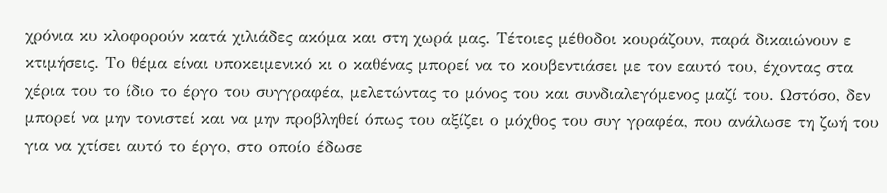χρόνια κυ κλοφορούν κατά χιλιάδες ακόμα και στη χωρά μας. Τέτοιες μέθοδοι κουράζουν, παρά δικαιώνουν ε κτιμήσεις. Το θέμα είναι υποκειμενικό κι ο καθένας μπορεί να το κουβεντιάσει με τον εαυτό του, έχοντας στα χέρια του το ίδιο το έργο του συγγραφέα, μελετώντας το μόνος του και συνδιαλεγόμενος μαζί του. Ωστόσο, δεν μπορεί να μην τονιστεί και να μην προβληθεί όπως του αξίζει ο μόχθος του συγ γραφέα, που ανάλωσε τη ζωή του για να χτίσει αυτό το έργο, στο οποίο έδωσε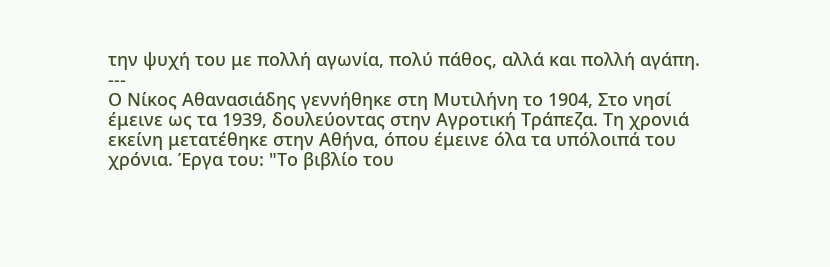την ψυχή του με πολλή αγωνία, πολύ πάθος, αλλά και πολλή αγάπη.
---
Ο Νίκος Αθανασιάδης γεννήθηκε στη Μυτιλήνη το 1904, Στο νησί
έμεινε ως τα 1939, δουλεύοντας στην Αγροτική Τράπεζα. Τη χρονιά
εκείνη μετατέθηκε στην Αθήνα, όπου έμεινε όλα τα υπόλοιπά του
χρόνια. Έργα του: "Το βιβλίο του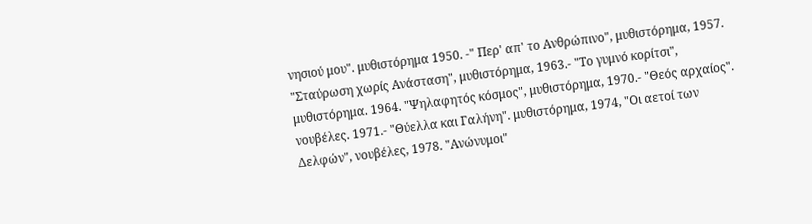νησιού μου". μυθιστόρημα 1950. -" Περ' απ' το Ανθρώπινο", μυθιστόρημα, 1957. "Σταύρωση χωρίς Ανάσταση", μυθιστόρημα, 1963.- "Το γυμνό κορίτσι", μυθιστόρημα. 1964. "Ψηλαφητός κόσμος", μυθιστόρημα, 1970.- "Θεός αρχαίος". νουβέλες. 1971.- "Θύελλα και Γαλήνη". μυθιστόρημα, 1974, "Οι αετοί των Δελφών", νουβέλες, 1978. "Ανώνυμοι"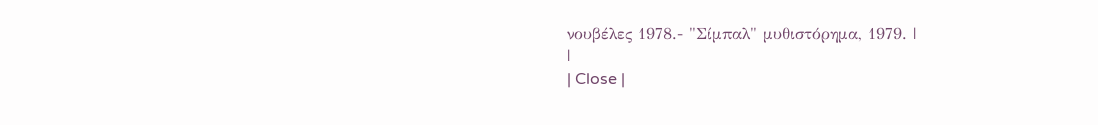νουβέλες 1978.- "Σίμπαλ" μυθιστόρημα, 1979. |
|
| Close |